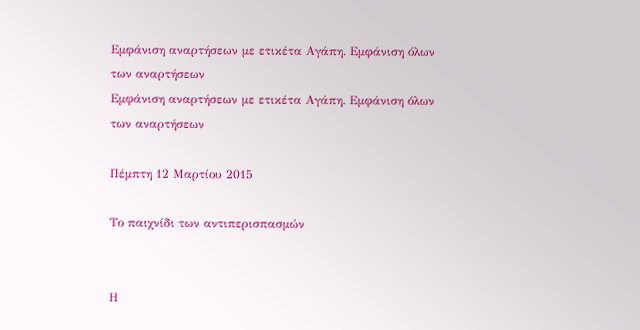Εμφάνιση αναρτήσεων με ετικέτα Αγάπη. Εμφάνιση όλων των αναρτήσεων
Εμφάνιση αναρτήσεων με ετικέτα Αγάπη. Εμφάνιση όλων των αναρτήσεων

Πέμπτη 12 Μαρτίου 2015

Το παιχνίδι των αντιπερισπασμών


Η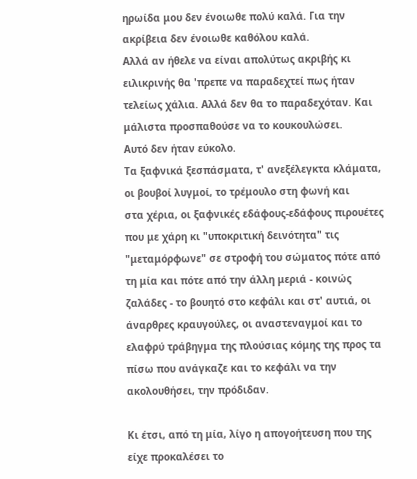ηρωίδα μου δεν ένοιωθε πολύ καλά. Για την ακρίβεια δεν ένοιωθε καθόλου καλά.
Αλλά αν ήθελε να είναι απολύτως ακριβής κι ειλικρινής θα 'πρεπε να παραδεχτεί πως ήταν
τελείως χάλια. Αλλά δεν θα το παραδεχόταν. Και μάλιστα προσπαθούσε να το κουκουλώσει.
Αυτό δεν ήταν εύκολο.
Τα ξαφνικά ξεσπάσματα, τ' ανεξέλεγκτα κλάματα, οι βουβοί λυγμοί, το τρέμουλο στη φωνή και
στα χέρια, οι ξαφνικές εδάφους-εδάφους πιρουέτες που με χάρη κι "υποκριτική δεινότητα" τις "μεταμόρφωνε" σε στροφή του σώματος πότε από τη μία και πότε από την άλλη μεριά - κοινώς ζαλάδες - το βουητό στο κεφάλι και στ' αυτιά, οι άναρθρες κραυγούλες, οι αναστεναγμοί και το ελαφρύ τράβηγμα της πλούσιας κόμης της προς τα πίσω που ανάγκαζε και το κεφάλι να την ακολουθήσει, την πρόδιδαν.

Κι έτσι, από τη μία, λίγο η απογοήτευση που της είχε προκαλέσει το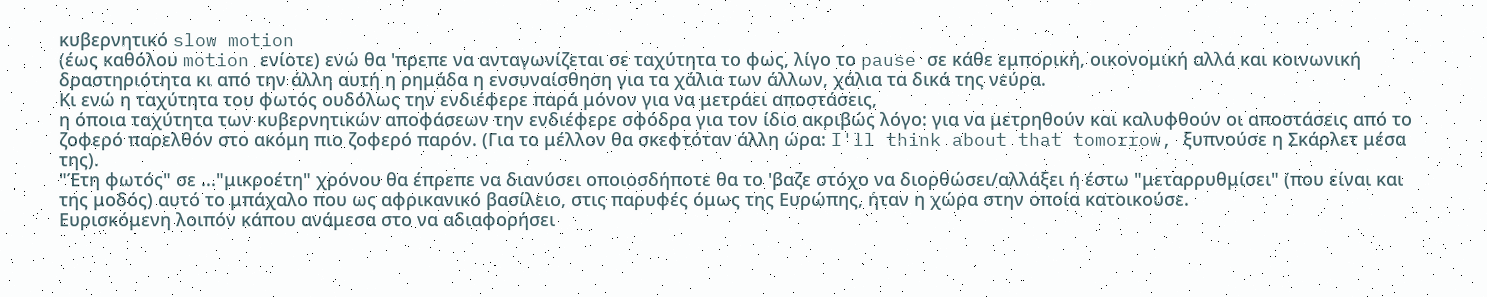κυβερνητικό slow motion
(έως καθόλου motion ενίοτε) ενώ θα 'πρεπε να ανταγωνίζεται σε ταχύτητα το φως, λίγο το pause σε κάθε εμπορική, οικονομική αλλά και κοινωνική δραστηριότητα κι από την άλλη αυτή η ρημάδα η ενσυναίσθηση για τα χάλια των άλλων, χάλια τα δικά της νεύρα.
Κι ενώ η ταχύτητα του φωτός ουδόλως την ενδιέφερε παρά μόνον για να μετράει αποστάσεις,
η όποια ταχύτητα των κυβερνητικών αποφάσεων την ενδιέφερε σφόδρα για τον ίδιο ακριβώς λόγο: για να μετρηθούν και καλυφθούν οι αποστάσεις από το ζοφερό παρελθόν στο ακόμη πιο ζοφερό παρόν. (Για το μέλλον θα σκεφτόταν άλλη ώρα: I'll think about that tomorrow, ξυπνούσε η Σκάρλετ μέσα της).
"Έτη φωτός" σε ..."μικροέτη" χρόνου θα έπρεπε να διανύσει οποιοσδήποτε θα το 'βαζε στόχο να διορθώσει/αλλάξει ή έστω "μεταρρυθμίσει" (που είναι και της μοδός) αυτό το μπάχαλο που ως αφρικανικό βασίλειο, στις παρυφές όμως της Ευρώπης, ήταν η χώρα στην οποία κατοικούσε.
Ευρισκόμενη λοιπόν κάπου ανάμεσα στο να αδιαφορήσει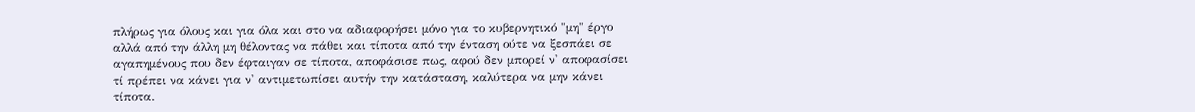πλήρως για όλους και για όλα και στο να αδιαφορήσει μόνο για το κυβερνητικό "μη" έργο αλλά από την άλλη μη θέλοντας να πάθει και τίποτα από την ένταση ούτε να ξεσπάει σε αγαπημένους που δεν έφταιγαν σε τίποτα, αποφάσισε πως, αφού δεν μπορεί ν' αποφασίσει τί πρέπει να κάνει για ν' αντιμετωπίσει αυτήν την κατάσταση, καλύτερα να μην κάνει τίποτα.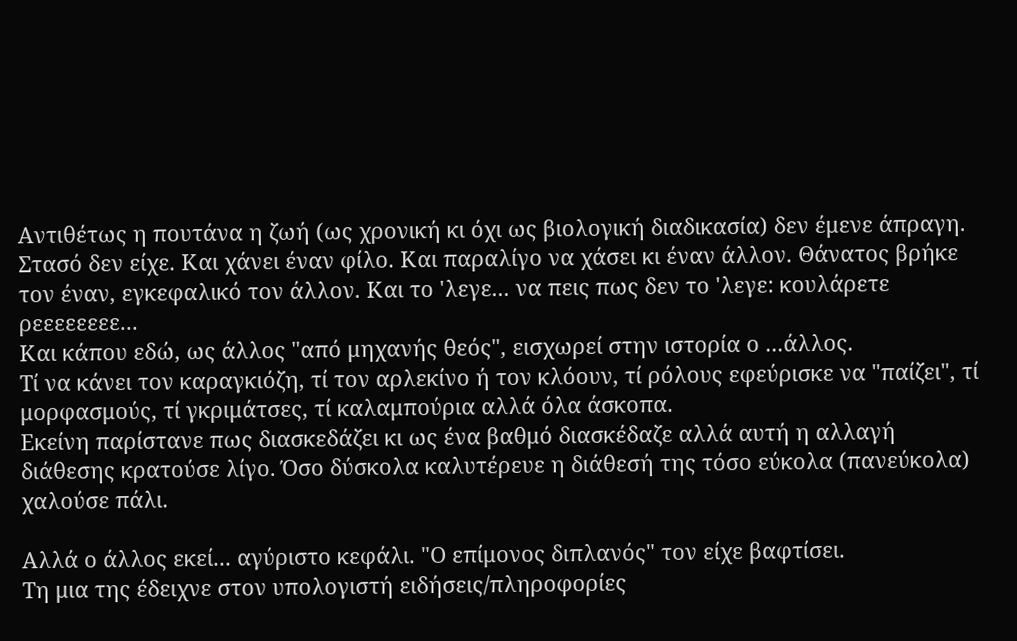Αντιθέτως η πουτάνα η ζωή (ως χρονική κι όχι ως βιολογική διαδικασία) δεν έμενε άπραγη.
Στασό δεν είχε. Και χάνει έναν φίλο. Και παραλίγο να χάσει κι έναν άλλον. Θάνατος βρήκε τον έναν, εγκεφαλικό τον άλλον. Και το 'λεγε... να πεις πως δεν το 'λεγε: κουλάρετε ρεεεεεεεε...
Και κάπου εδώ, ως άλλος "από μηχανής θεός", εισχωρεί στην ιστορία ο ...άλλος.
Τί να κάνει τον καραγκιόζη, τί τον αρλεκίνο ή τον κλόουν, τί ρόλους εφεύρισκε να "παίζει", τί μορφασμούς, τί γκριμάτσες, τί καλαμπούρια αλλά όλα άσκοπα.
Εκείνη παρίστανε πως διασκεδάζει κι ως ένα βαθμό διασκέδαζε αλλά αυτή η αλλαγή διάθεσης κρατούσε λίγο. Όσο δύσκολα καλυτέρευε η διάθεσή της τόσο εύκολα (πανεύκολα) χαλούσε πάλι.

Αλλά ο άλλος εκεί... αγύριστο κεφάλι. "Ο επίμονος διπλανός" τον είχε βαφτίσει.
Τη μια της έδειχνε στον υπολογιστή ειδήσεις/πληροφορίες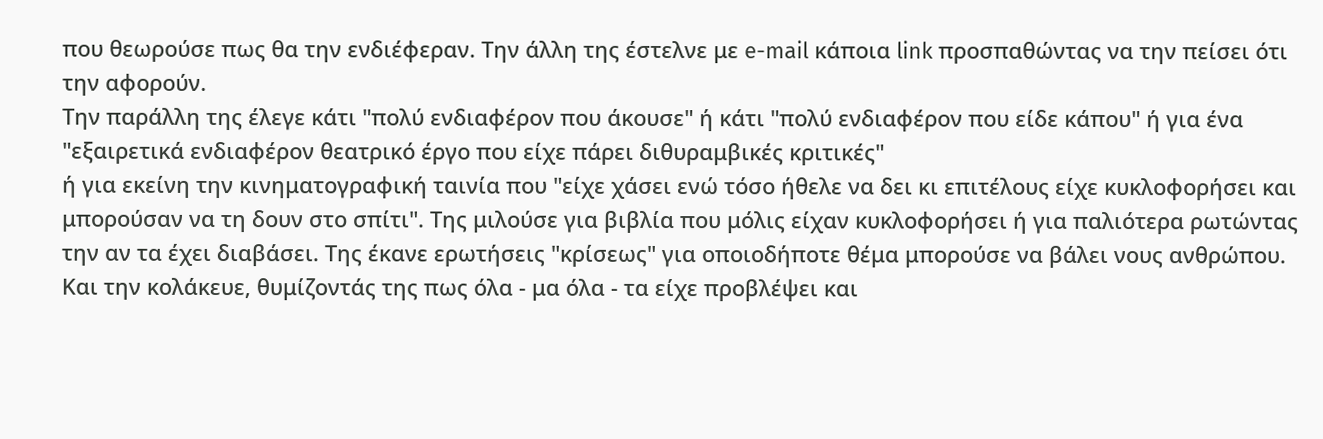που θεωρούσε πως θα την ενδιέφεραν. Την άλλη της έστελνε με e-mail κάποια link προσπαθώντας να την πείσει ότι την αφορούν.
Την παράλλη της έλεγε κάτι "πολύ ενδιαφέρον που άκουσε" ή κάτι "πολύ ενδιαφέρον που είδε κάπου" ή για ένα "εξαιρετικά ενδιαφέρον θεατρικό έργο που είχε πάρει διθυραμβικές κριτικές"
ή για εκείνη την κινηματογραφική ταινία που "είχε χάσει ενώ τόσο ήθελε να δει κι επιτέλους είχε κυκλοφορήσει και μπορούσαν να τη δουν στο σπίτι". Της μιλούσε για βιβλία που μόλις είχαν κυκλοφορήσει ή για παλιότερα ρωτώντας την αν τα έχει διαβάσει. Της έκανε ερωτήσεις "κρίσεως" για οποιοδήποτε θέμα μπορούσε να βάλει νους ανθρώπου. Και την κολάκευε, θυμίζοντάς της πως όλα - μα όλα - τα είχε προβλέψει και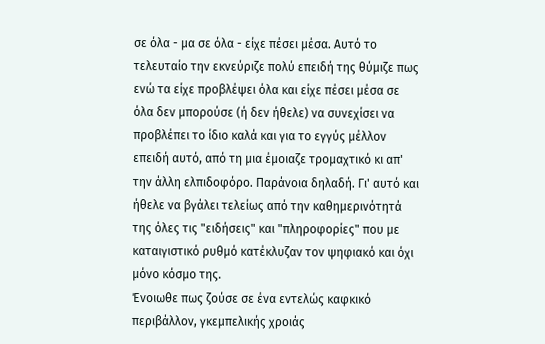σε όλα - μα σε όλα - είχε πέσει μέσα. Αυτό το τελευταίο την εκνεύριζε πολύ επειδή της θύμιζε πως ενώ τα είχε προβλέψει όλα και είχε πέσει μέσα σε όλα δεν μπορούσε (ή δεν ήθελε) να συνεχίσει να προβλέπει το ίδιο καλά και για το εγγύς μέλλον επειδή αυτό, από τη μια έμοιαζε τρομαχτικό κι απ' την άλλη ελπιδοφόρο. Παράνοια δηλαδή. Γι' αυτό και ήθελε να βγάλει τελείως από την καθημερινότητά της όλες τις "ειδήσεις" και "πληροφορίες" που με καταιγιστικό ρυθμό κατέκλυζαν τον ψηφιακό και όχι μόνο κόσμο της.
Ένοιωθε πως ζούσε σε ένα εντελώς καφκικό περιβάλλον, γκεμπελικής χροιάς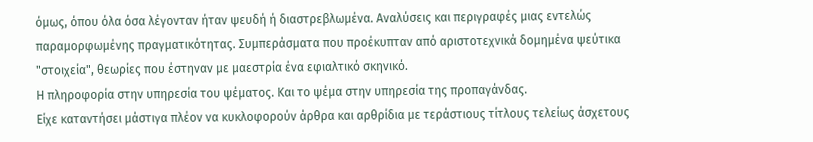όμως, όπου όλα όσα λέγονταν ήταν ψευδή ή διαστρεβλωμένα. Αναλύσεις και περιγραφές μιας εντελώς παραμορφωμένης πραγματικότητας. Συμπεράσματα που προέκυπταν από αριστοτεχνικά δομημένα ψεύτικα "στοιχεία", θεωρίες που έστηναν με μαεστρία ένα εφιαλτικό σκηνικό.
Η πληροφορία στην υπηρεσία του ψέματος. Και το ψέμα στην υπηρεσία της προπαγάνδας.
Είχε καταντήσει μάστιγα πλέον να κυκλοφορούν άρθρα και αρθρίδια με τεράστιους τίτλους τελείως άσχετους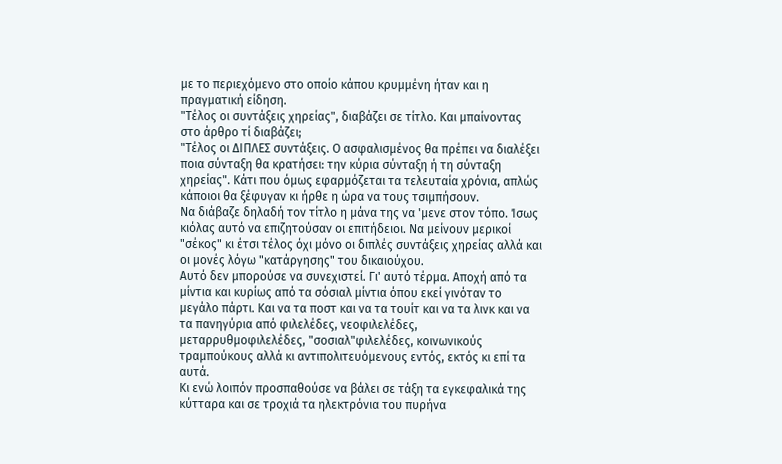με το περιεχόμενο στο οποίο κάπου κρυμμένη ήταν και η πραγματική είδηση.
"Τέλος οι συντάξεις χηρείας", διαβάζει σε τίτλο. Και μπαίνοντας στο άρθρο τί διαβάζει;
"Τέλος οι ΔΙΠΛΕΣ συντάξεις. Ο ασφαλισμένος θα πρέπει να διαλέξει ποια σύνταξη θα κρατήσει: την κύρια σύνταξη ή τη σύνταξη χηρείας". Κάτι που όμως εφαρμόζεται τα τελευταία χρόνια, απλώς κάποιοι θα ξέφυγαν κι ήρθε η ώρα να τους τσιμπήσουν.
Να διάβαζε δηλαδή τον τίτλο η μάνα της να 'μενε στον τόπο. Ίσως κιόλας αυτό να επιζητούσαν οι επιτήδειοι. Να μείνουν μερικοί "σέκος" κι έτσι τέλος όχι μόνο οι διπλές συντάξεις χηρείας αλλά και οι μονές λόγω "κατάργησης" του δικαιούχου.
Αυτό δεν μπορούσε να συνεχιστεί. Γι' αυτό τέρμα. Αποχή από τα μίντια και κυρίως από τα σόσιαλ μίντια όπου εκεί γινόταν το μεγάλο πάρτι. Και να τα ποστ και να τα τουίτ και να τα λινκ και να τα πανηγύρια από φιλελέδες, νεοφιλελέδες, μεταρρυθμοφιλελέδες, "σοσιαλ"φιλελέδες, κοινωνικούς τραμπούκους αλλά κι αντιπολιτευόμενους εντός, εκτός κι επί τα αυτά.
Κι ενώ λοιπόν προσπαθούσε να βάλει σε τάξη τα εγκεφαλικά της κύτταρα και σε τροχιά τα ηλεκτρόνια του πυρήνα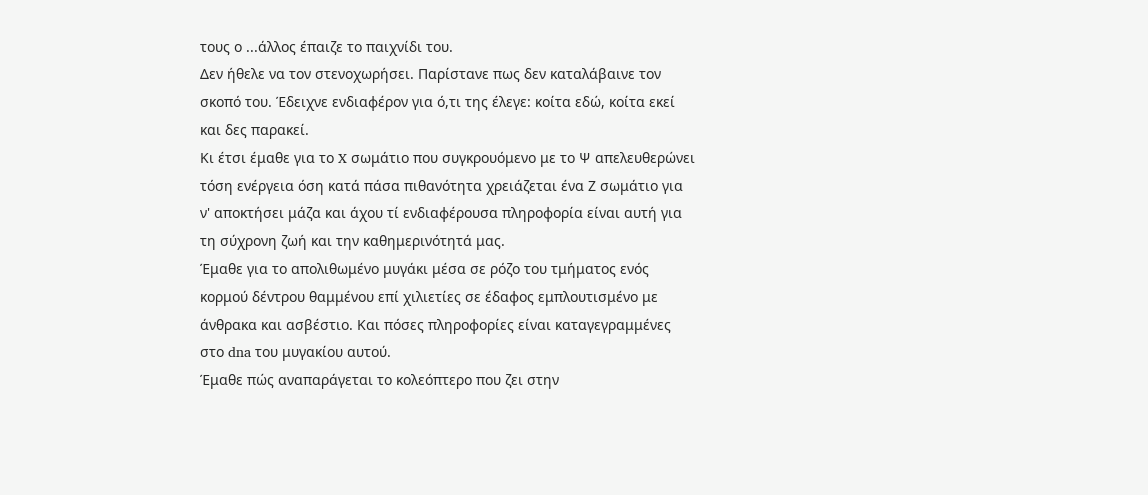τους ο ...άλλος έπαιζε το παιχνίδι του.
Δεν ήθελε να τον στενοχωρήσει. Παρίστανε πως δεν καταλάβαινε τον σκοπό του. Έδειχνε ενδιαφέρον για ό,τι της έλεγε: κοίτα εδώ, κοίτα εκεί και δες παρακεί.
Κι έτσι έμαθε για το X σωμάτιο που συγκρουόμενο με το Ψ απελευθερώνει τόση ενέργεια όση κατά πάσα πιθανότητα χρειάζεται ένα Ζ σωμάτιο για ν' αποκτήσει μάζα και άχου τί ενδιαφέρουσα πληροφορία είναι αυτή για τη σύχρονη ζωή και την καθημερινότητά μας.
Έμαθε για το απολιθωμένο μυγάκι μέσα σε ρόζο του τμήματος ενός κορμού δέντρου θαμμένου επί χιλιετίες σε έδαφος εμπλουτισμένο με άνθρακα και ασβέστιο. Και πόσες πληροφορίες είναι καταγεγραμμένες στο dna του μυγακίου αυτού.
Έμαθε πώς αναπαράγεται το κολεόπτερο που ζει στην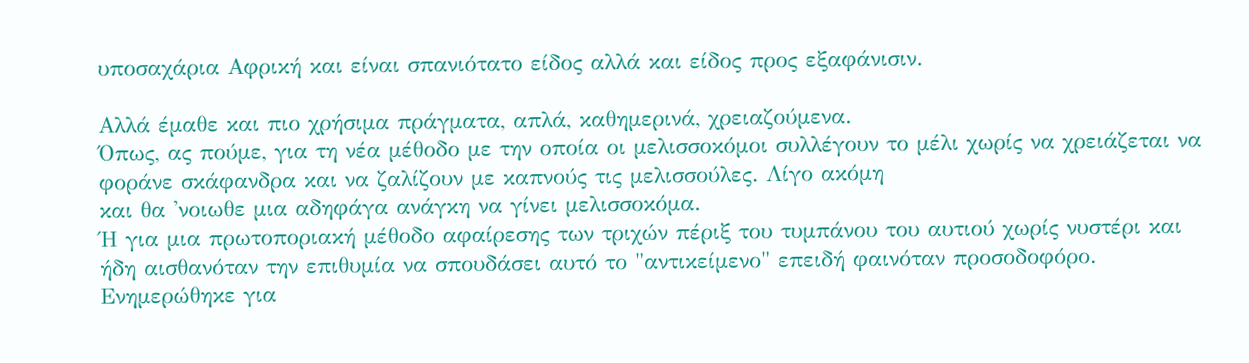υποσαχάρια Αφρική και είναι σπανιότατο είδος αλλά και είδος προς εξαφάνισιν.

Αλλά έμαθε και πιο χρήσιμα πράγματα, απλά, καθημερινά, χρειαζούμενα.
Όπως, ας πούμε, για τη νέα μέθοδο με την οποία οι μελισσοκόμοι συλλέγουν το μέλι χωρίς να χρειάζεται να φοράνε σκάφανδρα και να ζαλίζουν με καπνούς τις μελισσούλες. Λίγο ακόμη
και θα 'νοιωθε μια αδηφάγα ανάγκη να γίνει μελισσοκόμα.
Ή για μια πρωτοποριακή μέθοδο αφαίρεσης των τριχών πέριξ του τυμπάνου του αυτιού χωρίς νυστέρι και ήδη αισθανόταν την επιθυμία να σπουδάσει αυτό το "αντικείμενο" επειδή φαινόταν προσοδοφόρο.
Ενημερώθηκε για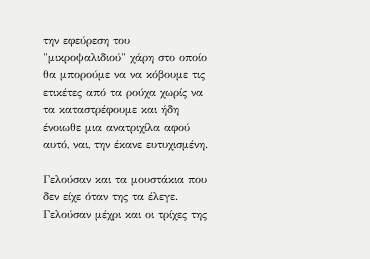την εφεύρεση του "μικροψαλιδιού" χάρη στο οποίο θα μπορούμε να να κόβουμε τις ετικέτες από τα ρούχα χωρίς να τα καταστρέφουμε και ήδη ένοιωθε μια ανατριχίλα αφού αυτό, ναι, την έκανε ευτυχισμένη.

Γελούσαν και τα μουστάκια που δεν είχε όταν της τα έλεγε. Γελούσαν μέχρι και οι τρίχες της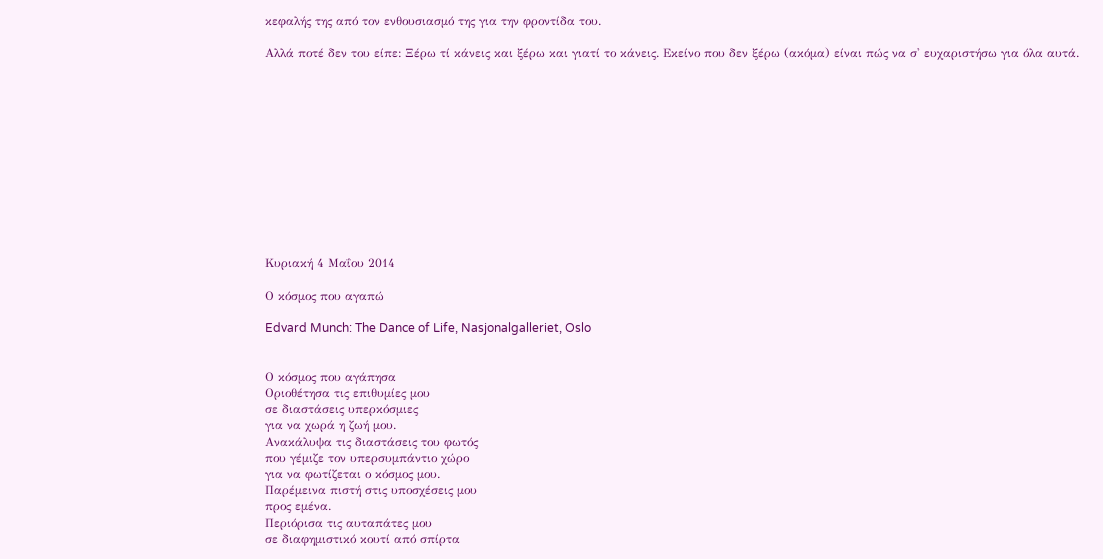κεφαλής της από τον ενθουσιασμό της για την φροντίδα του.

Αλλά ποτέ δεν του είπε: Ξέρω τί κάνεις και ξέρω και γιατί το κάνεις. Εκείνο που δεν ξέρω (ακόμα) είναι πώς να σ' ευχαριστήσω για όλα αυτά.












Κυριακή 4 Μαΐου 2014

Ο κόσμος που αγαπώ

Edvard Munch: The Dance of Life, Nasjonalgalleriet, Oslo


Ο κόσμος που αγάπησα
Οριοθέτησα τις επιθυμίες μου
σε διαστάσεις υπερκόσμιες
για να χωρά η ζωή μου.
Ανακάλυψα τις διαστάσεις του φωτός
που γέμιζε τον υπερσυμπάντιο χώρο
για να φωτίζεται ο κόσμος μου.
Παρέμεινα πιστή στις υποσχέσεις μου
προς εμένα.
Περιόρισα τις αυταπάτες μου
σε διαφημιστικό κουτί από σπίρτα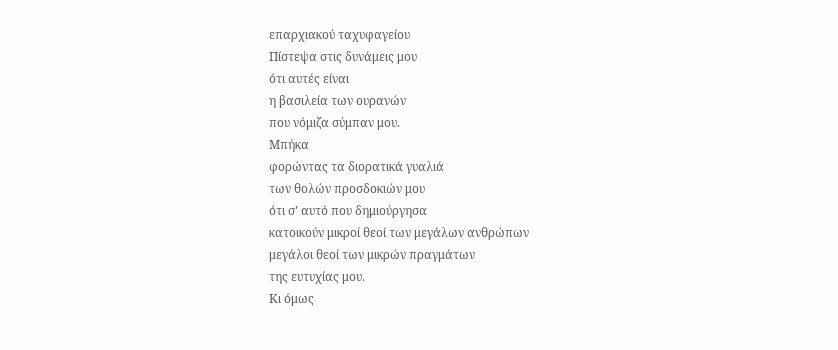επαρχιακού ταχυφαγείου
Πίστεψα στις δυνάμεις μου
ότι αυτές είναι
η βασιλεία των ουρανών
που νόμιζα σύμπαν μου.
Μπήκα
φορώντας τα διορατικά γυαλιά
των θολών προσδοκιών μου
ότι σ’ αυτό που δημιούργησα
κατοικούν μικροί θεοί των μεγάλων ανθρώπων
μεγάλοι θεοί των μικρών πραγμάτων
της ευτυχίας μου.
Κι όμως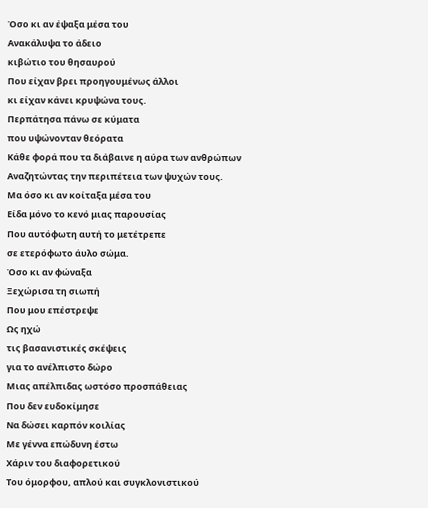Όσο κι αν έψαξα μέσα του
Ανακάλυψα το άδειο
κιβώτιο του θησαυρού
Που είχαν βρει προηγουμένως άλλοι
κι είχαν κάνει κρυψώνα τους.
Περπάτησα πάνω σε κύματα
που υψώνονταν θεόρατα
Κάθε φορά που τα διάβαινε η αύρα των ανθρώπων
Αναζητώντας την περιπέτεια των ψυχών τους.
Μα όσο κι αν κοίταξα μέσα του
Είδα μόνο το κενό μιας παρουσίας
Που αυτόφωτη αυτή το μετέτρεπε
σε ετερόφωτο άυλο σώμα.
Όσο κι αν φώναξα
Ξεχώρισα τη σιωπή
Που μου επέστρεψε
Ως ηχώ
τις βασανιστικές σκέψεις
για το ανέλπιστο δώρο
Μιας απέλπιδας ωστόσο προσπάθειας
Που δεν ευδοκίμησε
Να δώσει καρπόν κοιλίας
Με γέννα επώδυνη έστω
Χάριν του διαφορετικού
Του όμορφου, απλού και συγκλονιστικού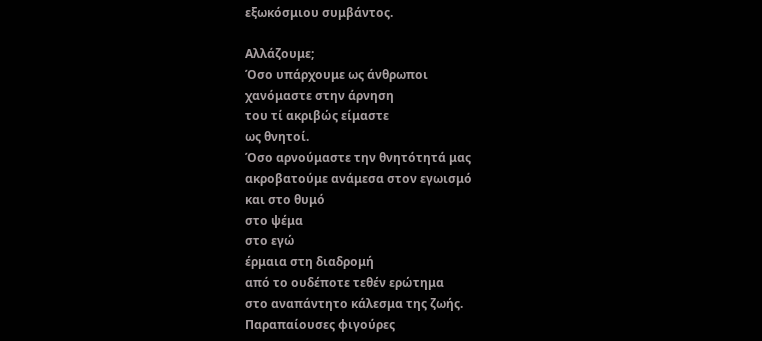εξωκόσμιου συμβάντος.

Αλλάζουμε;
Όσο υπάρχουμε ως άνθρωποι
χανόμαστε στην άρνηση
του τί ακριβώς είμαστε
ως θνητοί.
Όσο αρνούμαστε την θνητότητά μας
ακροβατούμε ανάμεσα στον εγωισμό
και στο θυμό
στο ψέμα
στο εγώ
έρμαια στη διαδρομή
από το ουδέποτε τεθέν ερώτημα
στο αναπάντητο κάλεσμα της ζωής.
Παραπαίουσες φιγούρες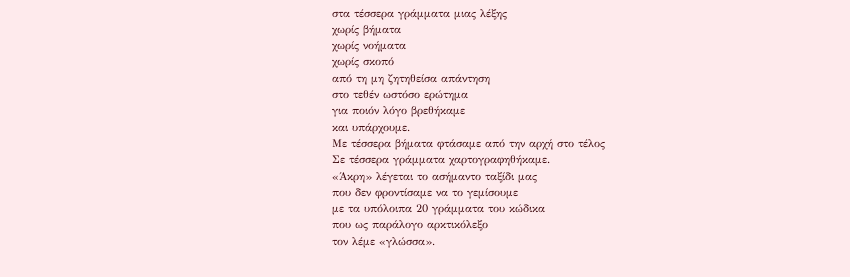στα τέσσερα γράμματα μιας λέξης
χωρίς βήματα
χωρίς νοήματα
χωρίς σκοπό
από τη μη ζητηθείσα απάντηση
στο τεθέν ωστόσο ερώτημα
για ποιόν λόγο βρεθήκαμε
και υπάρχουμε.
Με τέσσερα βήματα φτάσαμε από την αρχή στο τέλος
Σε τέσσερα γράμματα χαρτογραφηθήκαμε.
«Άκρη» λέγεται το ασήμαντο ταξίδι μας
που δεν φροντίσαμε να το γεμίσουμε
με τα υπόλοιπα 20 γράμματα του κώδικα
που ως παράλογο αρκτικόλεξο
τον λέμε «γλώσσα».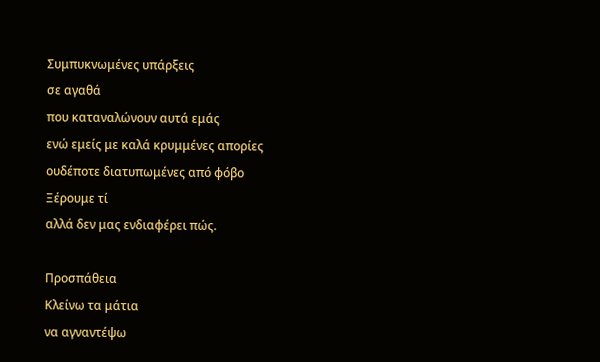Συμπυκνωμένες υπάρξεις
σε αγαθά
που καταναλώνουν αυτά εμάς
ενώ εμείς με καλά κρυμμένες απορίες
ουδέποτε διατυπωμένες από φόβο
Ξέρουμε τί
αλλά δεν μας ενδιαφέρει πώς.

Προσπάθεια
Κλείνω τα μάτια
να αγναντέψω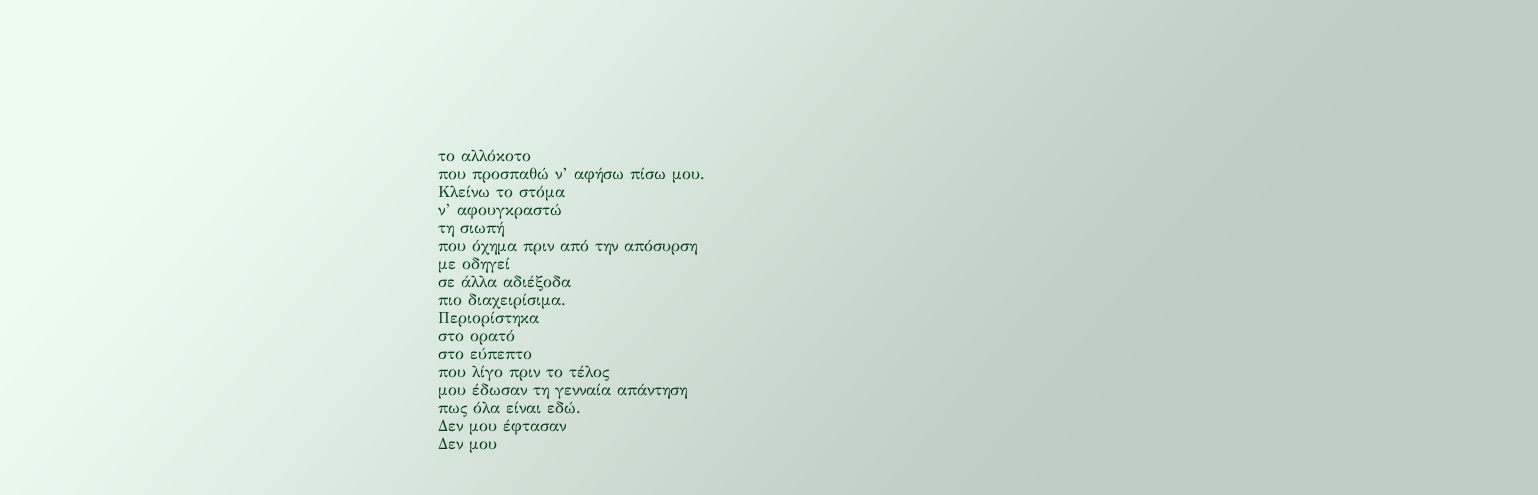το αλλόκοτο
που προσπαθώ ν’ αφήσω πίσω μου.
Κλείνω το στόμα
ν’ αφουγκραστώ
τη σιωπή
που όχημα πριν από την απόσυρση
με οδηγεί
σε άλλα αδιέξοδα
πιο διαχειρίσιμα.
Περιορίστηκα
στο ορατό
στο εύπεπτο
που λίγο πριν το τέλος
μου έδωσαν τη γενναία απάντηση
πως όλα είναι εδώ.
Δεν μου έφτασαν
Δεν μου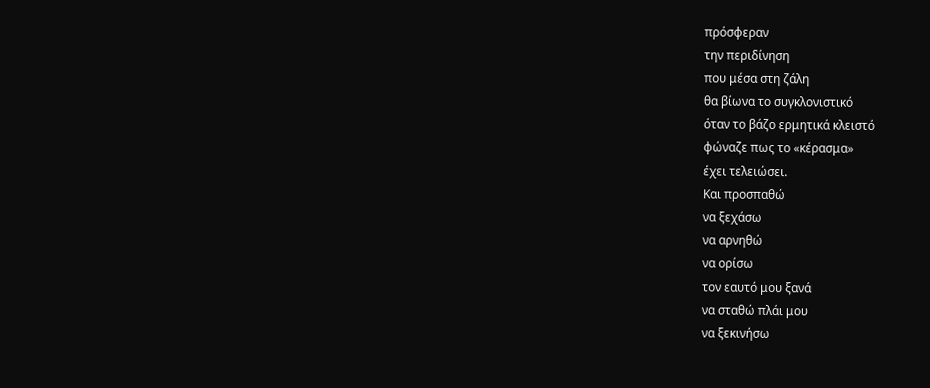πρόσφεραν
την περιδίνηση
που μέσα στη ζάλη
θα βίωνα το συγκλονιστικό
όταν το βάζο ερμητικά κλειστό
φώναζε πως το «κέρασμα»
έχει τελειώσει.
Και προσπαθώ
να ξεχάσω
να αρνηθώ
να ορίσω
τον εαυτό μου ξανά
να σταθώ πλάι μου
να ξεκινήσω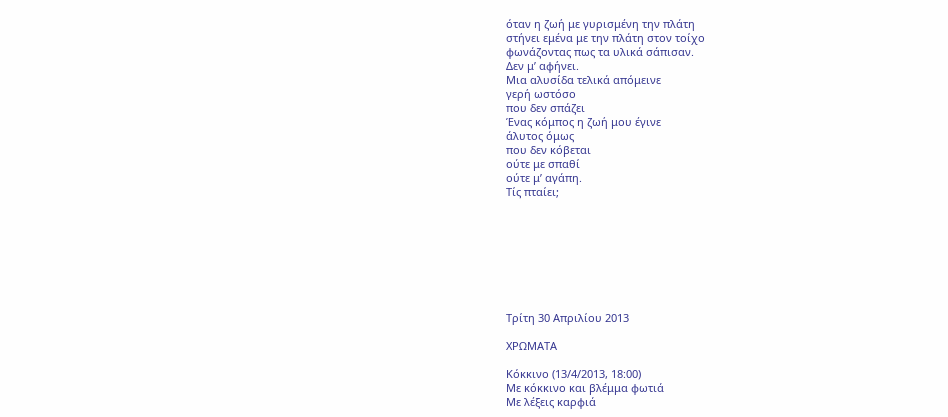όταν η ζωή με γυρισμένη την πλάτη
στήνει εμένα με την πλάτη στον τοίχο
φωνάζοντας πως τα υλικά σάπισαν.
Δεν μ’ αφήνει.
Μια αλυσίδα τελικά απόμεινε
γερή ωστόσο
που δεν σπάζει
Ένας κόμπος η ζωή μου έγινε
άλυτος όμως
που δεν κόβεται
ούτε με σπαθί
ούτε μ’ αγάπη.
Τίς πταίει;








Τρίτη 30 Απριλίου 2013

ΧΡΩΜΑΤΑ

Κόκκινο (13/4/2013, 18:00)
Με κόκκινο και βλέμμα φωτιά
Με λέξεις καρφιά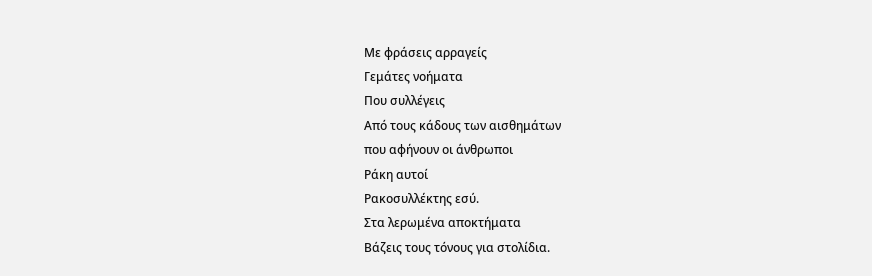Με φράσεις αρραγείς
Γεμάτες νοήματα
Που συλλέγεις
Από τους κάδους των αισθημάτων
που αφήνουν οι άνθρωποι
Ράκη αυτοί
Ρακοσυλλέκτης εσύ.
Στα λερωμένα αποκτήματα
Βάζεις τους τόνους για στολίδια.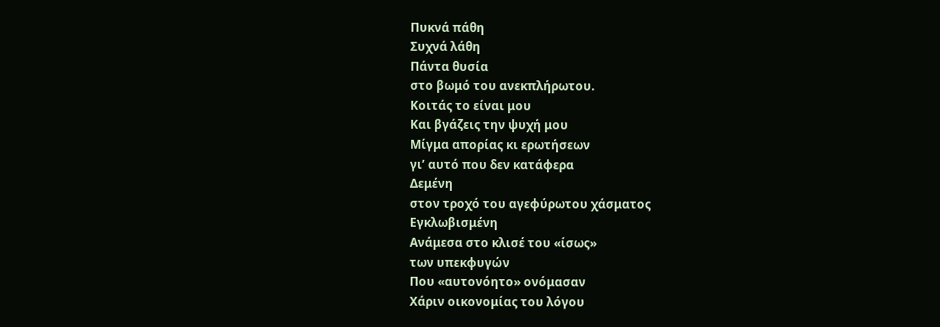Πυκνά πάθη
Συχνά λάθη
Πάντα θυσία
στο βωμό του ανεκπλήρωτου.
Κοιτάς το είναι μου
Και βγάζεις την ψυχή μου
Μίγμα απορίας κι ερωτήσεων
γι’ αυτό που δεν κατάφερα
Δεμένη
στον τροχό του αγεφύρωτου χάσματος
Εγκλωβισμένη
Ανάμεσα στο κλισέ του «ίσως»
των υπεκφυγών
Που «αυτονόητο» ονόμασαν
Χάριν οικονομίας του λόγου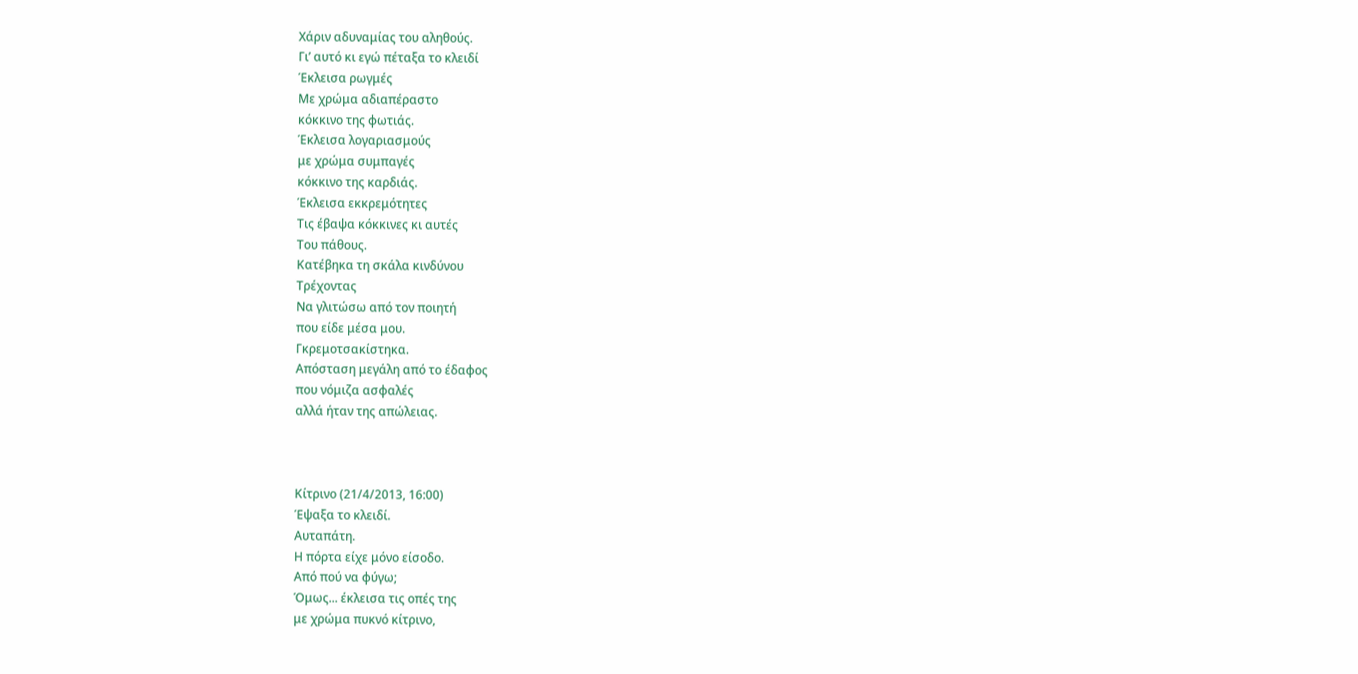Χάριν αδυναμίας του αληθούς.
Γι’ αυτό κι εγώ πέταξα το κλειδί
Έκλεισα ρωγμές
Με χρώμα αδιαπέραστο
κόκκινο της φωτιάς.
Έκλεισα λογαριασμούς
με χρώμα συμπαγές
κόκκινο της καρδιάς.
Έκλεισα εκκρεμότητες
Τις έβαψα κόκκινες κι αυτές
Του πάθους.
Κατέβηκα τη σκάλα κινδύνου
Τρέχοντας
Να γλιτώσω από τον ποιητή
που είδε μέσα μου.
Γκρεμοτσακίστηκα.
Απόσταση μεγάλη από το έδαφος
που νόμιζα ασφαλές
αλλά ήταν της απώλειας.



Κίτρινο (21/4/2013, 16:00)
Έψαξα το κλειδί.
Αυταπάτη.
Η πόρτα είχε μόνο είσοδο.
Από πού να φύγω;
Όμως... έκλεισα τις οπές της
με χρώμα πυκνό κίτρινο,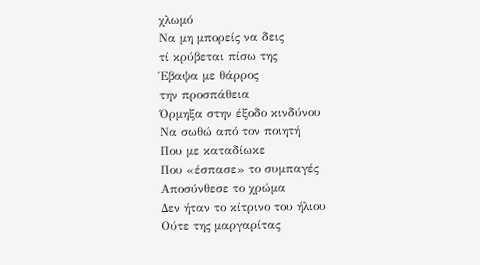χλωμό
Να μη μπορείς να δεις
τί κρύβεται πίσω της
Έβαψα με θάρρος
την προσπάθεια
Όρμηξα στην έξοδο κινδύνου
Να σωθώ από τον ποιητή
Που με καταδίωκε
Που «έσπασε» το συμπαγές
Αποσύνθεσε το χρώμα
Δεν ήταν το κίτρινο του ήλιου
Ούτε της μαργαρίτας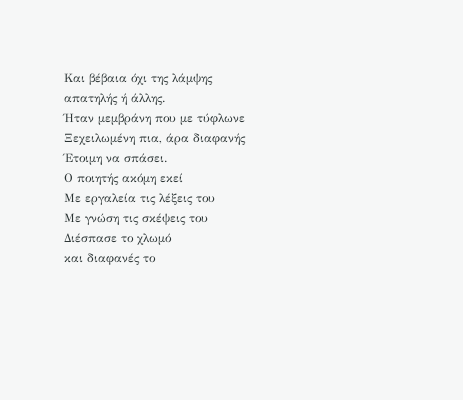Και βέβαια όχι της λάμψης
απατηλής ή άλλης.
Ήταν μεμβράνη που με τύφλωνε
Ξεχειλωμένη πια, άρα διαφανής
Έτοιμη να σπάσει.
Ο ποιητής ακόμη εκεί
Με εργαλεία τις λέξεις του
Με γνώση τις σκέψεις του
Διέσπασε το χλωμό
και διαφανές το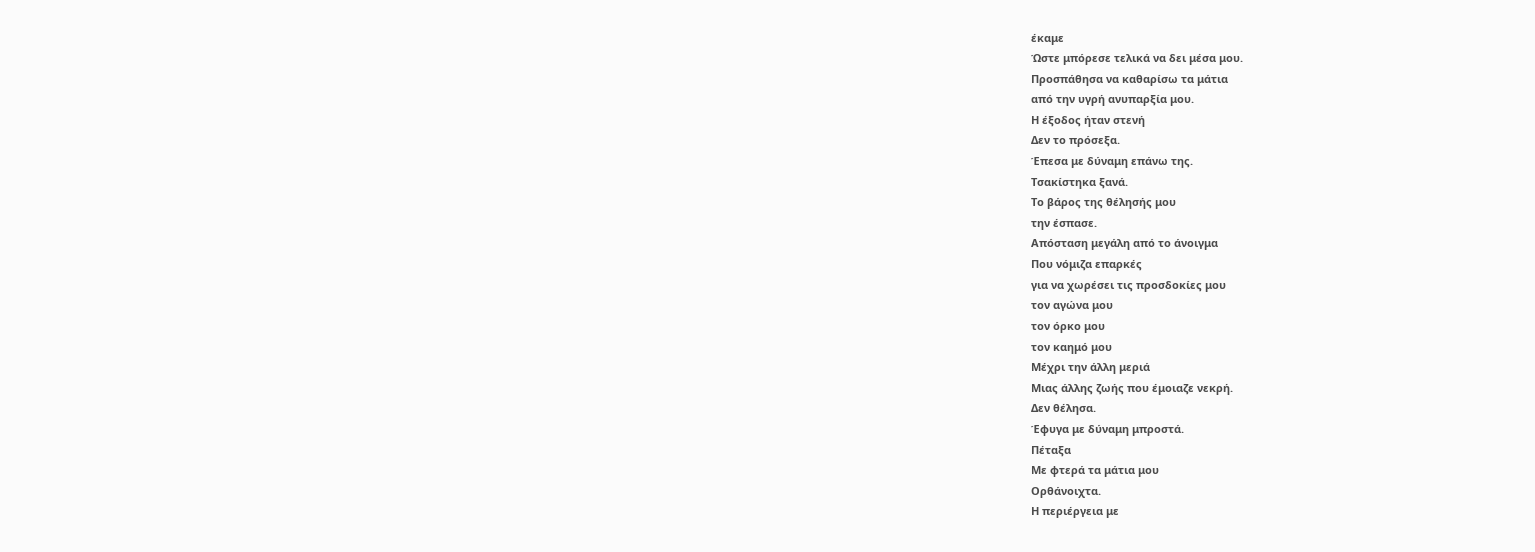έκαμε
Ώστε μπόρεσε τελικά να δει μέσα μου.
Προσπάθησα να καθαρίσω τα μάτια
από την υγρή ανυπαρξία μου.
Η έξοδος ήταν στενή
Δεν το πρόσεξα.
Έπεσα με δύναμη επάνω της.
Τσακίστηκα ξανά.
Το βάρος της θέλησής μου
την έσπασε.
Απόσταση μεγάλη από το άνοιγμα
Που νόμιζα επαρκές
για να χωρέσει τις προσδοκίες μου
τον αγώνα μου
τον όρκο μου
τον καημό μου
Μέχρι την άλλη μεριά
Μιας άλλης ζωής που έμοιαζε νεκρή.
Δεν θέλησα.
Έφυγα με δύναμη μπροστά.
Πέταξα
Με φτερά τα μάτια μου
Ορθάνοιχτα.
Η περιέργεια με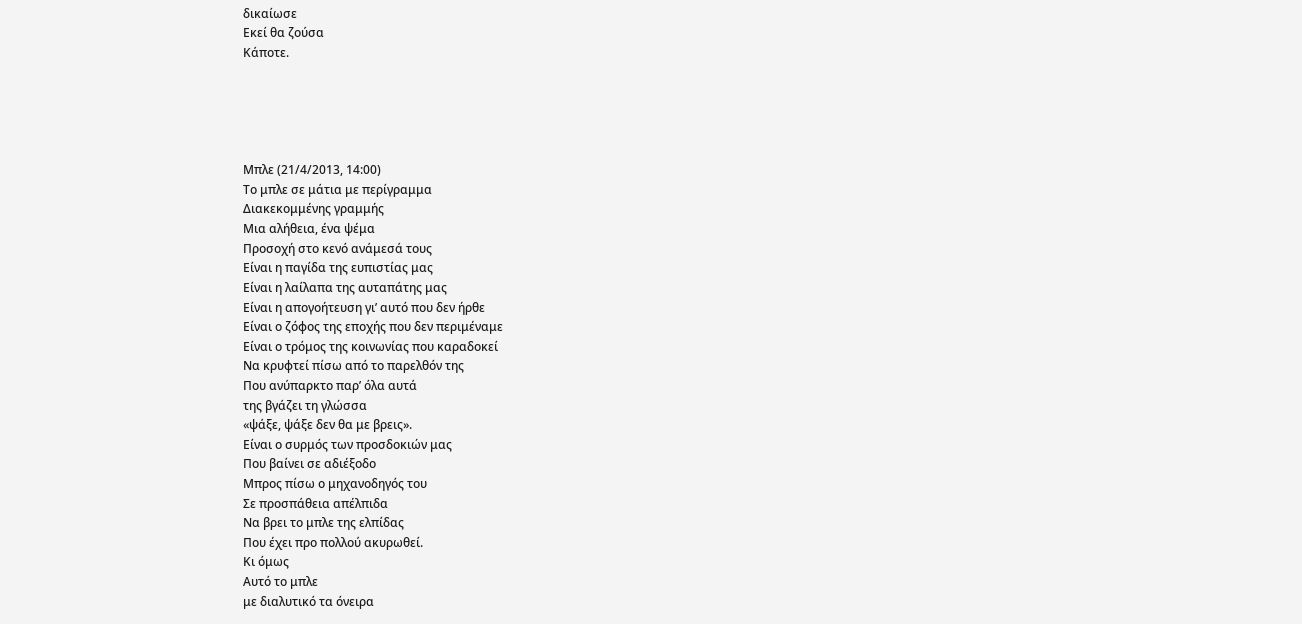δικαίωσε
Εκεί θα ζούσα
Κάποτε.





Μπλε (21/4/2013, 14:00)
Το μπλε σε μάτια με περίγραμμα
Διακεκομμένης γραμμής
Μια αλήθεια, ένα ψέμα
Προσοχή στο κενό ανάμεσά τους
Είναι η παγίδα της ευπιστίας μας
Είναι η λαίλαπα της αυταπάτης μας
Είναι η απογοήτευση γι’ αυτό που δεν ήρθε
Είναι ο ζόφος της εποχής που δεν περιμέναμε
Είναι ο τρόμος της κοινωνίας που καραδοκεί
Να κρυφτεί πίσω από το παρελθόν της
Που ανύπαρκτο παρ’ όλα αυτά
της βγάζει τη γλώσσα
«ψάξε, ψάξε δεν θα με βρεις».
Είναι ο συρμός των προσδοκιών μας
Που βαίνει σε αδιέξοδο
Μπρος πίσω ο μηχανοδηγός του
Σε προσπάθεια απέλπιδα
Να βρει το μπλε της ελπίδας
Που έχει προ πολλού ακυρωθεί.
Κι όμως
Αυτό το μπλε
με διαλυτικό τα όνειρα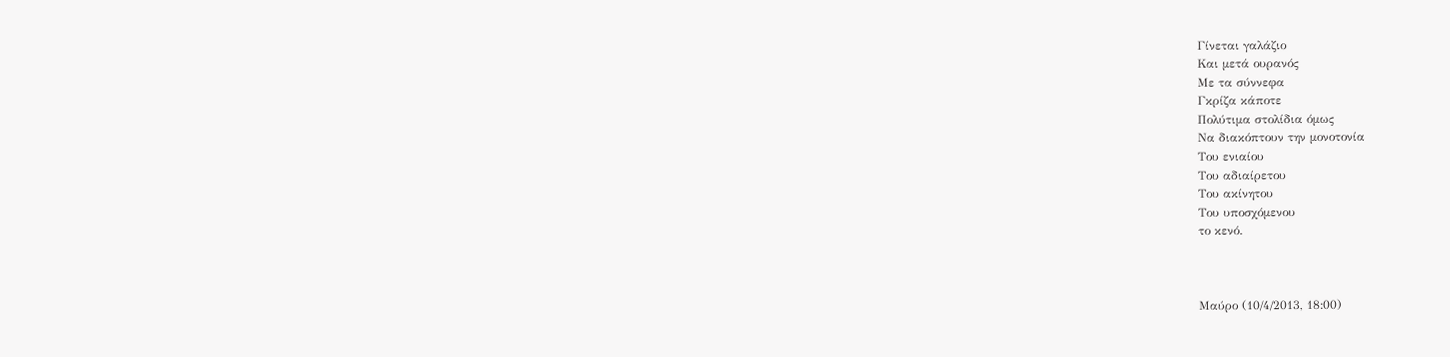Γίνεται γαλάζιο
Και μετά ουρανός
Με τα σύννεφα
Γκρίζα κάποτε
Πολύτιμα στολίδια όμως
Να διακόπτουν την μονοτονία
Του ενιαίου
Του αδιαίρετου
Του ακίνητου
Του υποσχόμενου
το κενό.



Μαύρο (10/4/2013, 18:00)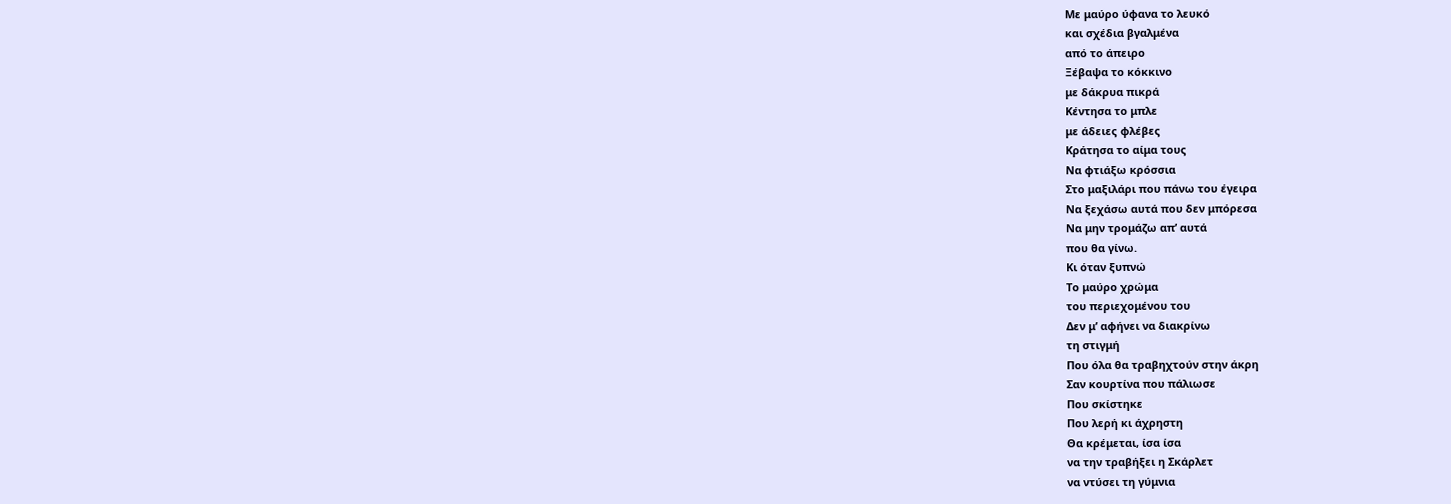Με μαύρο ύφανα το λευκό
και σχέδια βγαλμένα
από το άπειρο
Ξέβαψα το κόκκινο
με δάκρυα πικρά
Κέντησα το μπλε
με άδειες φλέβες
Κράτησα το αίμα τους
Να φτιάξω κρόσσια
Στο μαξιλάρι που πάνω του έγειρα
Να ξεχάσω αυτά που δεν μπόρεσα
Να μην τρομάζω απ’ αυτά
που θα γίνω.
Κι όταν ξυπνώ
Το μαύρο χρώμα
του περιεχομένου του
Δεν μ’ αφήνει να διακρίνω
τη στιγμή
Που όλα θα τραβηχτούν στην άκρη
Σαν κουρτίνα που πάλιωσε
Που σκίστηκε
Που λερή κι άχρηστη
Θα κρέμεται, ίσα ίσα
να την τραβήξει η Σκάρλετ
να ντύσει τη γύμνια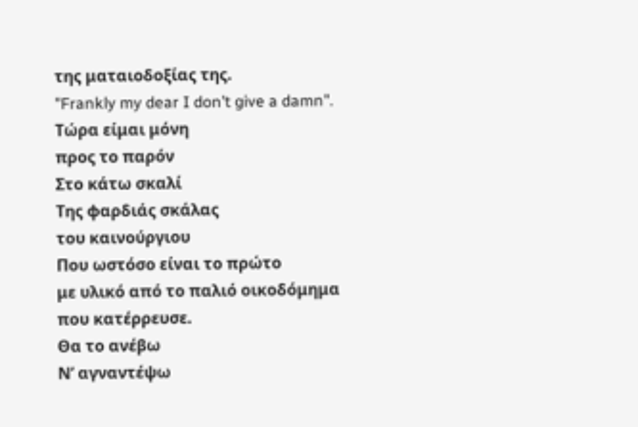της ματαιοδοξίας της.
"Frankly my dear I don’t give a damn".
Τώρα είμαι μόνη
προς το παρόν
Στο κάτω σκαλί
Της φαρδιάς σκάλας
του καινούργιου
Που ωστόσο είναι το πρώτο
με υλικό από το παλιό οικοδόμημα
που κατέρρευσε.
Θα το ανέβω
Ν’ αγναντέψω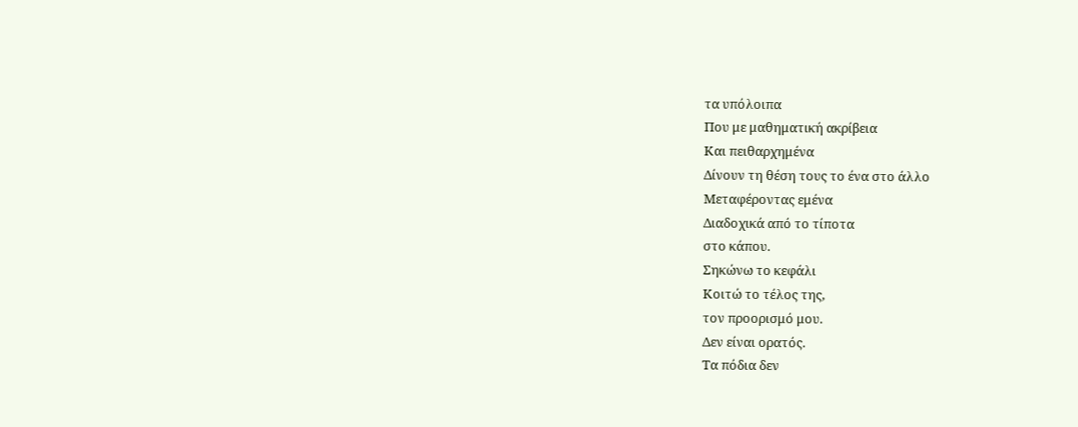τα υπόλοιπα
Που με μαθηματική ακρίβεια
Και πειθαρχημένα
Δίνουν τη θέση τους το ένα στο άλλο
Μεταφέροντας εμένα
Διαδοχικά από το τίποτα
στο κάπου.
Σηκώνω το κεφάλι
Κοιτώ το τέλος της,
τον προορισμό μου.
Δεν είναι ορατός.
Τα πόδια δεν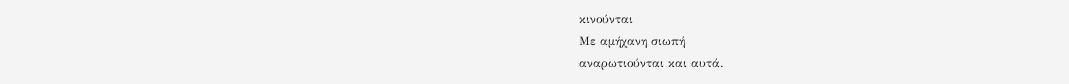κινούνται
Με αμήχανη σιωπή
αναρωτιούνται και αυτά.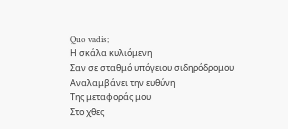Quo vadis;
Η σκάλα κυλιόμενη
Σαν σε σταθμό υπόγειου σιδηρόδρομου
Αναλαμβάνει την ευθύνη
Της μεταφοράς μου
Στο χθες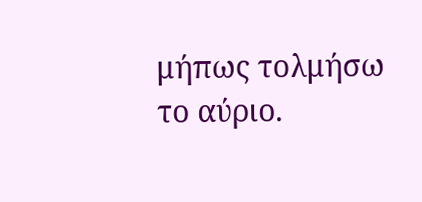μήπως τολμήσω
το αύριο.